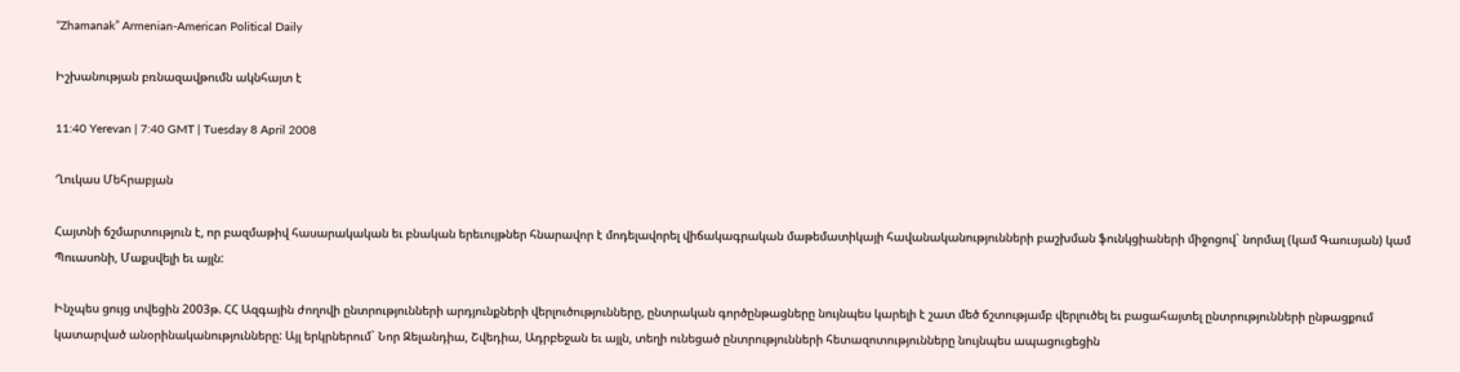“Zhamanak” Armenian-American Political Daily

Իշխանության բռնազավթումն ակնհայտ է

11:40 Yerevan | 7:40 GMT | Tuesday 8 April 2008

Ղուկաս Մեհրաբյան

Հայտնի ճշմարտություն է, որ բազմաթիվ հասարակական եւ բնական երեւույթներ հնարավոր է մոդելավորել վիճակագրական մաթեմատիկայի հավանականությունների բաշխման ֆունկցիաների միջոցով` նորմալ (կամ Գաուսյան) կամ Պուասոնի, Մաքսվելի եւ այլն:

Ինչպես ցույց տվեցին 2003թ. ՀՀ Ազգային ժողովի ընտրությունների արդյունքների վերլուծությունները, ընտրական գործընթացները նույնպես կարելի է շատ մեծ ճշտությամբ վերլուծել եւ բացահայտել ընտրությունների ընթացքում կատարված անօրինականությունները: Այլ երկրներում` Նոր Զելանդիա, Շվեդիա, Ադրբեջան եւ այլն, տեղի ունեցած ընտրությունների հետազոտությունները նույնպես ապացուցեցին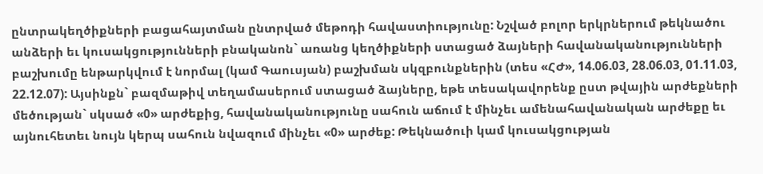ընտրակեղծիքների բացահայտման ընտրված մեթոդի հավաստիությունը: Նշված բոլոր երկրներում թեկնածու անձերի եւ կուսակցությունների բնականոն` առանց կեղծիքների ստացած ձայների հավանականությունների բաշխումը ենթարկվում է նորմալ (կամ Գաուսյան) բաշխման սկզբունքներին (տես «ՀԺ», 14.06.03, 28.06.03, 01.11.03, 22.12.07): Այսինքն` բազմաթիվ տեղամասերում ստացած ձայները, եթե տեսակավորենք ըստ թվային արժեքների մեծության` սկսած «0» արժեքից, հավանականությունը սահուն աճում է մինչեւ ամենահավանական արժեքը եւ այնուհետեւ նույն կերպ սահուն նվազում մինչեւ «0» արժեք: Թեկնածուի կամ կուսակցության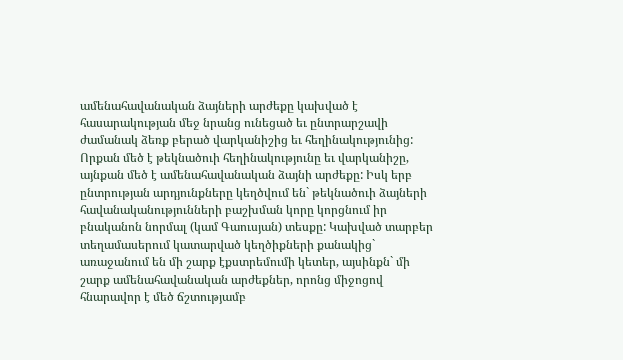ամենահավանական ձայների արժեքը կախված է հասարակության մեջ նրանց ունեցած եւ ընտրարշավի ժամանակ ձեռք բերած վարկանիշից եւ հեղինակությունից: Որքան մեծ է թեկնածուի հեղինակությունը եւ վարկանիշը, այնքան մեծ է ամենահավանական ձայնի արժեքը: Իսկ երբ ընտրության արդյունքները կեղծվում են` թեկնածուի ձայների հավանականությունների բաշխման կորը կորցնում իր բնականոն նորմալ (կամ Գաուսյան) տեսքը: Կախված տարբեր տեղամասերում կատարված կեղծիքների քանակից` առաջանում են մի շարք էքստրեմումի կետեր, այսինքն` մի շարք ամենահավանական արժեքներ, որոնց միջոցով հնարավոր է մեծ ճշտությամբ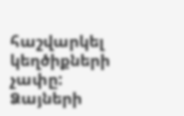հաշվարկել կեղծիքների չափը: Ձայների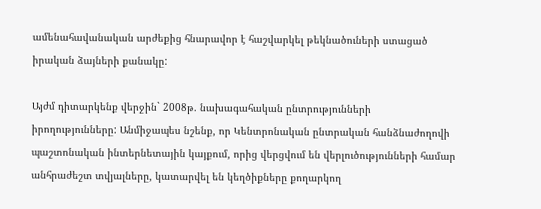ամենահավանական արժեքից հնարավոր է հաշվարկել թեկնածուների ստացած իրական ձայների քանակը:

Այժմ դիտարկենք վերջին` 2008թ. նախագահական ընտրությունների իրողությունները: Անմիջապես նշենք, որ Կենտրոնական ընտրական հանձնաժողովի պաշտոնական ինտերնետային կայքում, որից վերցվում են վերլուծությունների համար անհրաժեշտ տվյալները, կատարվել են կեղծիքները քողարկող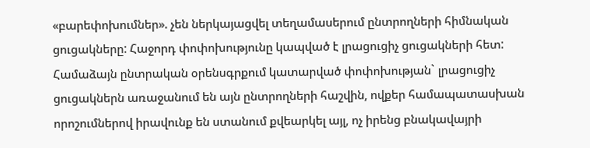«բարեփոխումներ». չեն ներկայացվել տեղամասերում ընտրողների հիմնական ցուցակները: Հաջորդ փոփոխությունը կապված է լրացուցիչ ցուցակների հետ: Համաձայն ընտրական օրենսգրքում կատարված փոփոխության` լրացուցիչ ցուցակներն առաջանում են այն ընտրողների հաշվին, ովքեր համապատասխան որոշումներով իրավունք են ստանում քվեարկել այլ, ոչ իրենց բնակավայրի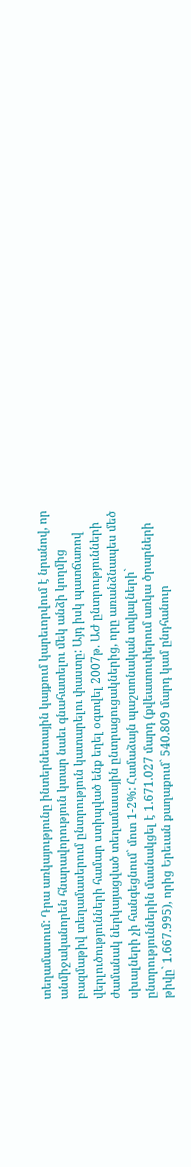տեղամասում: Դրա առկայությունը ինտերնետային կայքում կարեւորվում է նրանով, որ անմիջականորեն հնարավորություն կտար նաեւ գնահատելու մեկ անձի կողմից բազմաթիվ տեղամասերում ընտրություն կատարելու փաստը: Այդ իսկ պատճառով վերլուծությունների համար ստիպված ենք եղել օգտվել 2007թ. ԱԺ ընտրությունների ժամանակ ներկայացված տեղամասային ընտրացուցակներից, որը առանձնապես մեծ սխալների չի հանգեցնում` մոտ 1-2%: Համաձայն պաշտոնական տվյալների` ընտրություններին մասնակցել է 1.671.027 մարդ (քվեատուփերում առկա ծրարների թիվը` 1.667.995), որից Երեւան քաղաքում` 540.809 մարդ կամ ընդհանուր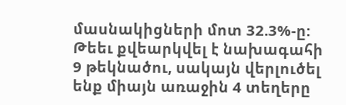մասնակիցների մոտ 32.3%-ը: Թեեւ քվեարկվել է նախագահի 9 թեկնածու, սակայն վերլուծել ենք միայն առաջին 4 տեղերը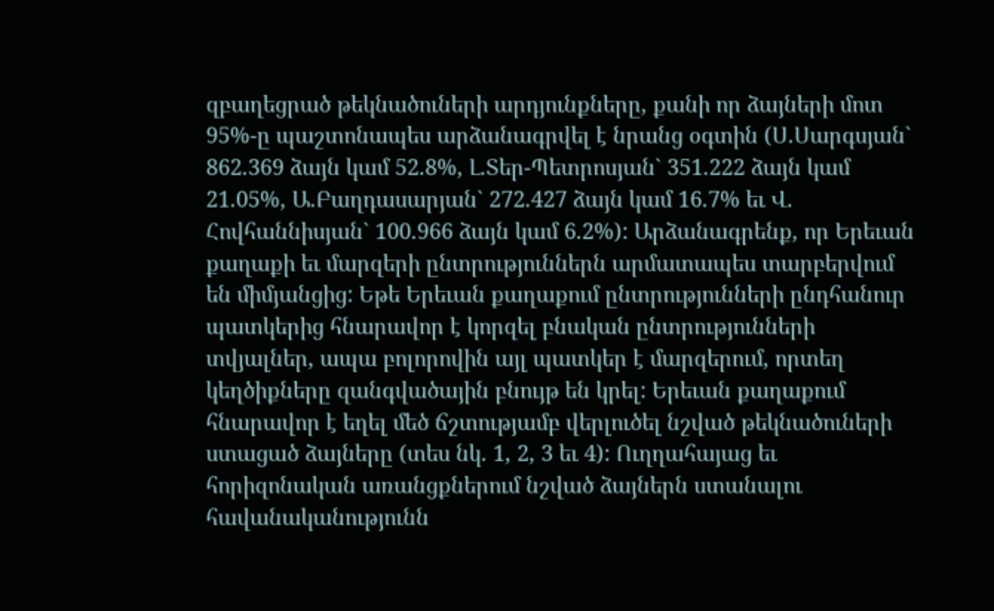զբաղեցրած թեկնածուների արդյունքները, քանի որ ձայների մոտ 95%-ը պաշտոնապես արձանագրվել է նրանց օգտին (Ս.Սարգսյան` 862.369 ձայն կամ 52.8%, Լ.Տեր-Պետրոսյան` 351.222 ձայն կամ 21.05%, Ա.Բաղդասարյան` 272.427 ձայն կամ 16.7% եւ Վ. Հովհաննիսյան` 100.966 ձայն կամ 6.2%): Արձանագրենք, որ Երեւան քաղաքի եւ մարզերի ընտրություններն արմատապես տարբերվում են միմյանցից: Եթե Երեւան քաղաքում ընտրությունների ընդհանուր պատկերից հնարավոր է կորզել բնական ընտրությունների տվյալներ, ապա բոլորովին այլ պատկեր է մարզերում, որտեղ կեղծիքները զանգվածային բնույթ են կրել: Երեւան քաղաքում հնարավոր է եղել մեծ ճշտությամբ վերլուծել նշված թեկնածուների ստացած ձայները (տես նկ. 1, 2, 3 եւ 4): Ուղղահայաց եւ հորիզոնական առանցքներում նշված ձայներն ստանալու հավանականությունն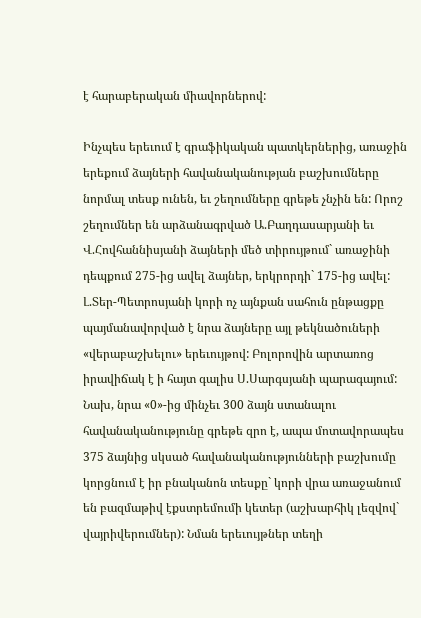է հարաբերական միավորներով:

Ինչպես երեւում է գրաֆիկական պատկերներից, առաջին երեքում ձայների հավանականության բաշխումները նորմալ տեսք ունեն, եւ շեղումները գրեթե չնչին են: Որոշ շեղումներ են արձանագրված Ա.Բաղդասարյանի եւ Վ.Հովհաննիսյանի ձայների մեծ տիրույթում` առաջինի դեպքում 275-ից ավել ձայներ, երկրորդի` 175-ից ավել: Լ.Տեր-Պետրոսյանի կորի ոչ այնքան սահուն ընթացքը պայմանավորված է նրա ձայները այլ թեկնածուների «վերաբաշխելու» երեւույթով: Բոլորովին արտառոց իրավիճակ է ի հայտ գալիս Ս.Սարգսյանի պարագայում: Նախ, նրա «0»-ից մինչեւ 300 ձայն ստանալու հավանականությունը գրեթե զրո է, ապա մոտավորապես 375 ձայնից սկսած հավանականությունների բաշխումը կորցնում է իր բնականոն տեսքը` կորի վրա առաջանում են բազմաթիվ էքստրեմումի կետեր (աշխարհիկ լեզվով` վայրիվերումներ): Նման երեւույթներ տեղի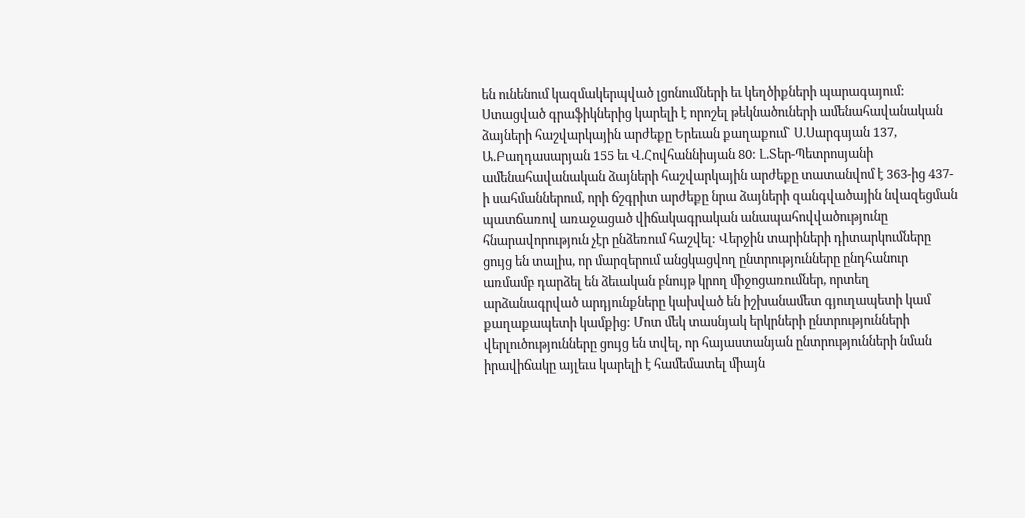են ունենում կազմակերպված լցոնումների եւ կեղծիքների պարագայում: Ստացված գրաֆիկներից կարելի է որոշել թեկնածուների ամենահավանական ձայների հաշվարկային արժեքը Երեւան քաղաքում` Ս.Սարգսյան 137, Ա.Բաղդասարյան 155 եւ Վ.Հովհաննիսյան 80: Լ.Տեր-Պետրոսյանի ամենահավանական ձայների հաշվարկային արժեքը տատանվոմ է 363-ից 437-ի սահմաններում, որի ճշգրիտ արժեքը նրա ձայների զանգվածային նվազեցման պատճառով առաջացած վիճակագրական անապահովվածությունը հնարավորություն չէր ընձեռում հաշվել: Վերջին տարիների դիտարկումները ցույց են տալիս, որ մարզերում անցկացվող ընտրությունները ընդհանուր առմամբ դարձել են ձեւական բնույթ կրող միջոցառումներ, որտեղ արձանագրված արդյունքները կախված են իշխանամետ գյուղապետի կամ քաղաքապետի կամքից: Մոտ մեկ տասնյակ երկրների ընտրությունների վերլուծությունները ցույց են տվել, որ հայաստանյան ընտրությունների նման իրավիճակը այլեւս կարելի է համեմատել միայն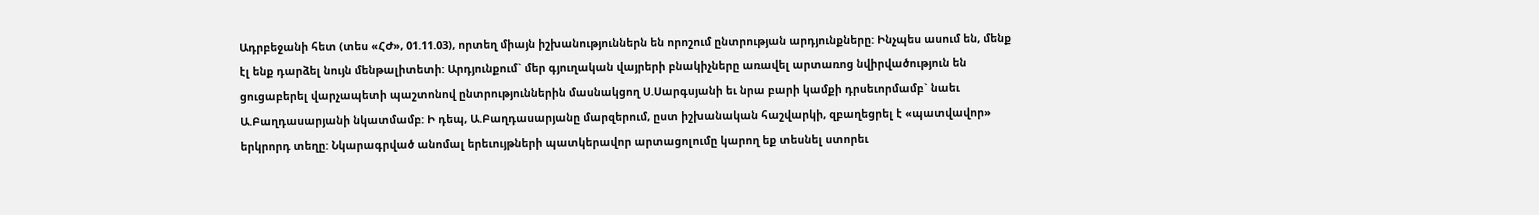Ադրբեջանի հետ (տես «ՀԺ», 01.11.03), որտեղ միայն իշխանություններն են որոշում ընտրության արդյունքները: Ինչպես ասում են, մենք էլ ենք դարձել նույն մենթալիտետի: Արդյունքում` մեր գյուղական վայրերի բնակիչները առավել արտառոց նվիրվածություն են ցուցաբերել վարչապետի պաշտոնով ընտրություններին մասնակցող Ս.Սարգսյանի եւ նրա բարի կամքի դրսեւորմամբ` նաեւ Ա.Բաղդասարյանի նկատմամբ: Ի դեպ, Ա.Բաղդասարյանը մարզերում, ըստ իշխանական հաշվարկի, զբաղեցրել է «պատվավոր» երկրորդ տեղը: Նկարագրված անոմալ երեւույթների պատկերավոր արտացոլումը կարող եք տեսնել ստորեւ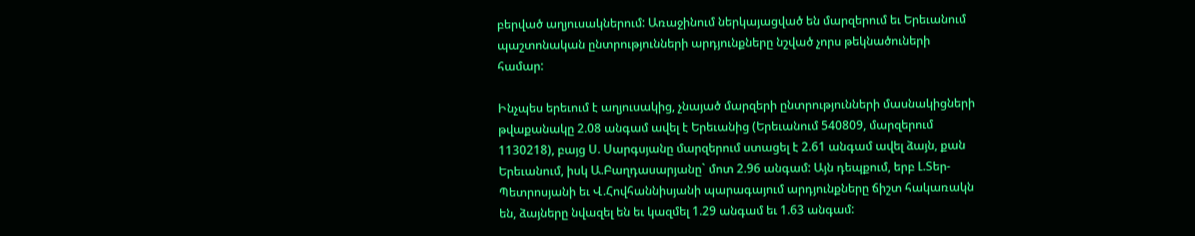բերված աղյուսակներում: Առաջինում ներկայացված են մարզերում եւ Երեւանում պաշտոնական ընտրությունների արդյունքները նշված չորս թեկնածուների համար:

Ինչպես երեւում է աղյուսակից, չնայած մարզերի ընտրությունների մասնակիցների թվաքանակը 2.08 անգամ ավել է Երեւանից (Երեւանում 540809, մարզերում 1130218), բայց Ս. Սարգսյանը մարզերում ստացել է 2.61 անգամ ավել ձայն, քան Երեւանում, իսկ Ա.Բաղդասարյանը` մոտ 2.96 անգամ: Այն դեպքում, երբ Լ.Տեր-Պետրոսյանի եւ Վ.Հովհաննիսյանի պարագայում արդյունքները ճիշտ հակառակն են, ձայները նվազել են եւ կազմել 1.29 անգամ եւ 1.63 անգամ: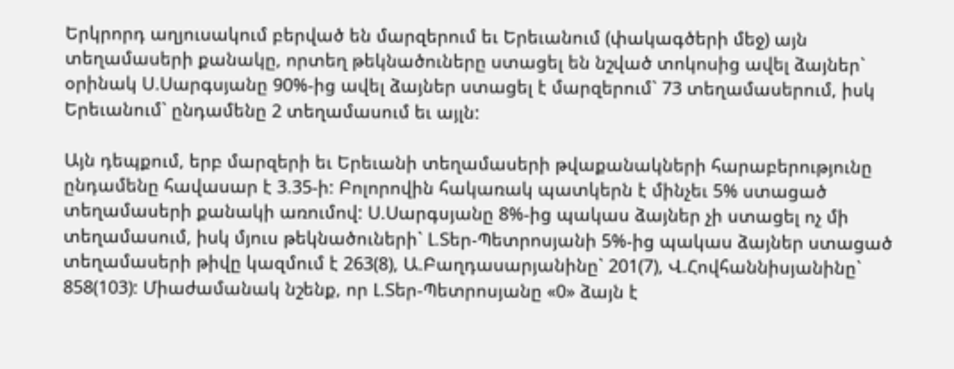Երկրորդ աղյուսակում բերված են մարզերում եւ Երեւանում (փակագծերի մեջ) այն տեղամասերի քանակը, որտեղ թեկնածուները ստացել են նշված տոկոսից ավել ձայներ` օրինակ Ս.Սարգսյանը 90%-ից ավել ձայներ ստացել է մարզերում` 73 տեղամասերում, իսկ Երեւանում` ընդամենը 2 տեղամասում եւ այլն:

Այն դեպքում, երբ մարզերի եւ Երեւանի տեղամասերի թվաքանակների հարաբերությունը ընդամենը հավասար է 3.35-ի: Բոլորովին հակառակ պատկերն է մինչեւ 5% ստացած տեղամասերի քանակի առումով: Ս.Սարգսյանը 8%-ից պակաս ձայներ չի ստացել ոչ մի տեղամասում, իսկ մյուս թեկնածուների` Լ.Տեր-Պետրոսյանի 5%-ից պակաս ձայներ ստացած տեղամասերի թիվը կազմում է 263(8), Ա.Բաղդասարյանինը` 201(7), Վ.Հովհաննիսյանինը` 858(103): Միաժամանակ նշենք, որ Լ.Տեր-Պետրոսյանը «0» ձայն է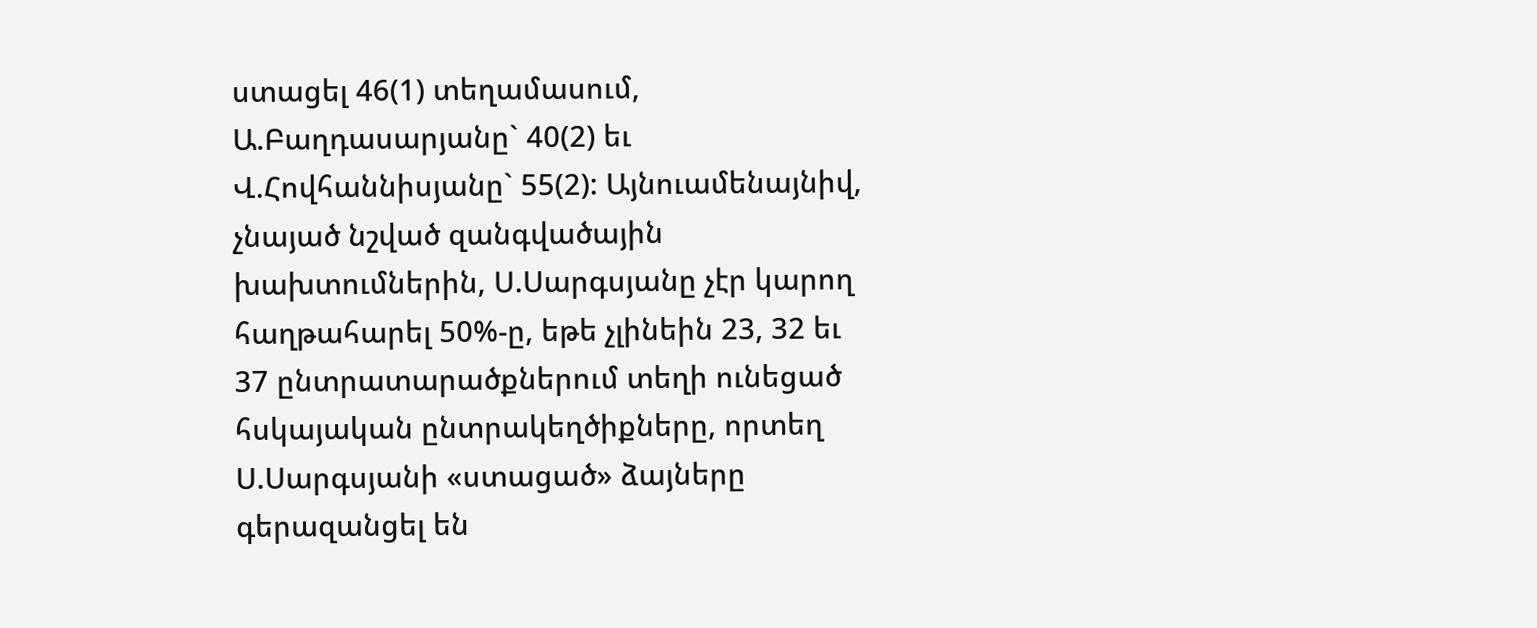ստացել 46(1) տեղամասում, Ա.Բաղդասարյանը` 40(2) եւ Վ.Հովհաննիսյանը` 55(2): Այնուամենայնիվ, չնայած նշված զանգվածային խախտումներին, Ս.Սարգսյանը չէր կարող հաղթահարել 50%-ը, եթե չլինեին 23, 32 եւ 37 ընտրատարածքներում տեղի ունեցած հսկայական ընտրակեղծիքները, որտեղ Ս.Սարգսյանի «ստացած» ձայները գերազանցել են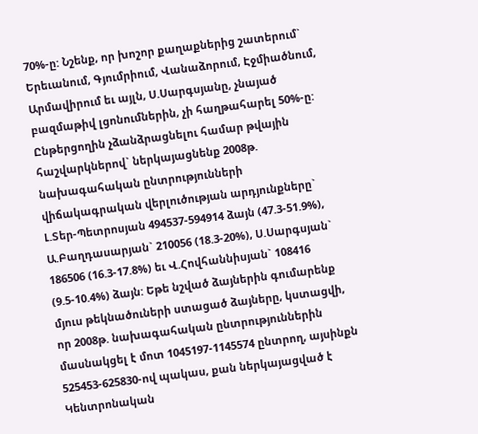70%-ը: Նշենք, որ խոշոր քաղաքներից շատերում` Երեւանում, Գյումրիում, Վանաձորում, Էջմիածնում, Արմավիրում եւ այլն, Ս.Սարգսյանը, չնայած բազմաթիվ լցոնումներին, չի հաղթահարել 50%-ը: Ընթերցողին չձանձրացնելու համար թվային հաշվարկներով` ներկայացնենք 2008թ. նախագահական ընտրությունների վիճակագրական վերլուծության արդյունքները` Լ.Տեր-Պետրոսյան 494537-594914 ձայն (47.3-51.9%), Ա.Բաղդասարյան` 210056 (18.3-20%), Ս.Սարգսյան` 186506 (16.3-17.8%) եւ Վ.Հովհաննիսյան` 108416 (9.5-10.4%) ձայն: Եթե նշված ձայներին գումարենք մյուս թեկնածուների ստացած ձայները, կստացվի, որ 2008թ. նախագահական ընտրություններին մասնակցել է մոտ 1045197-1145574 ընտրող, այսինքն 525453-625830-ով պակաս, քան ներկայացված է Կենտրոնական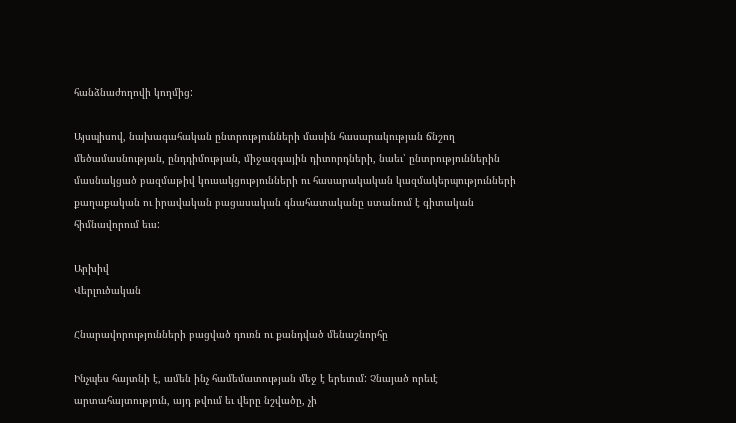հանձնաժողովի կողմից:

Այսպիսով, նախագահական ընտրությունների մասին հասարակության ճնշող մեծամասնության, ընդդիմության, միջազգային դիտորդների, նաեւ՝ ընտրություններին մասնակցած բազմաթիվ կուսակցությունների ու հասարակական կազմակերպությունների քաղաքական ու իրավական բացասական գնահատականը ստանում է գիտական հիմնավորում եւս:

Արխիվ
Վերլուծական

Հնարավորությունների բացված դուռն ու քանդված մենաշնորհը

Ինչպես հայտնի է, ամեն ինչ համեմատության մեջ է երեւում: Չնայած որեւէ արտահայտություն, այդ թվում եւ վերը նշվածը, չի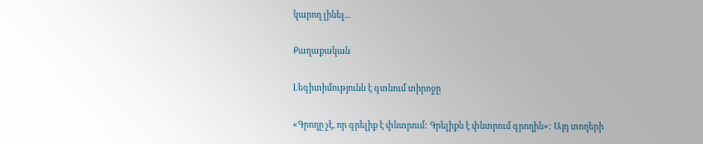կարող լինել...

Քաղաքական

Լեգիտիմությունն է գտնում տիրոջը

«Գրողը չէ, որ գրելիք է փնտրում: Գրելիքն է փնտրում գրողին»: Այդ տողերի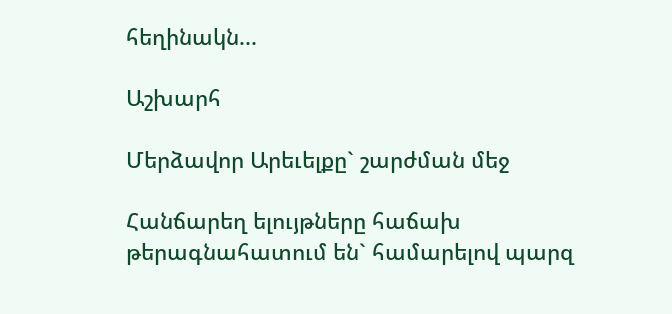հեղինակն...

Աշխարհ

Մերձավոր Արեւելքը` շարժման մեջ

Հանճարեղ ելույթները հաճախ թերագնահատում են` համարելով պարզ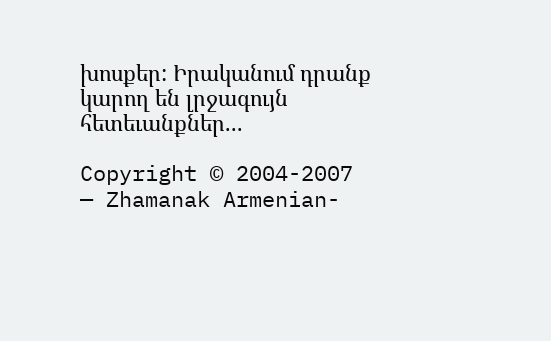խոսքեր: Իրականում դրանք կարող են լրջագույն հետեւանքներ...

Copyright © 2004-2007 — Zhamanak Armenian-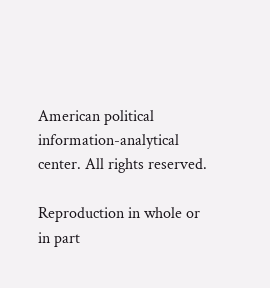American political information-analytical center. All rights reserved.

Reproduction in whole or in part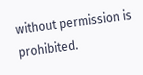without permission is prohibited.